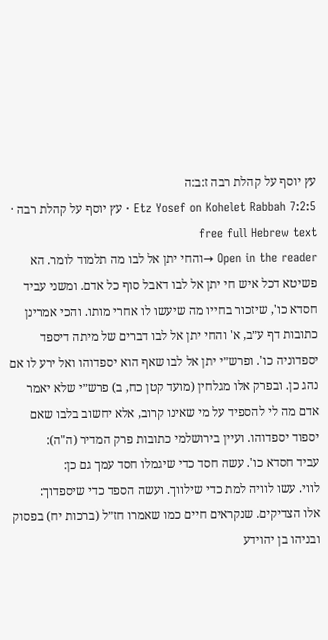עץ יוסף על קהלת רבה ז:ב:ה
Etz Yosef on Kohelet Rabbah 7:2:5 · עץ יוסף על קהלת רבה · free full Hebrew text
Open in the reader →והחי יתן אל לבו מה תלמוד לומר. הא פשיטא דכל איש חי יתן אל לבו דאבל סוף כל אדם. ומשני עביד חסדא כו', שיזכור בחייו מה שיעשו לו אחרי מותו. והכי אמרינן כתובות דף ע״ב, א' והחי יתן אל לבו דברים של מיתה דיספד יספדוניה כו'. ופרש״י יתן אל לבו שאף הוא יספדוהו ואל ירע לו אם נהג כן. ובפרק אלו מגלחין (מועד קטן כח, ב) פרש״י שלא יאמר אדם מה לי להספיד על מי שאינו קרוב, אלא יחשוב בלבו שאם יספוד יספדוהו. ועיין בירושלמי כתובות פרק המדיר (ה"ה):
עביד חסדא כו'. עשה חסד כדי שיגמלו חסד עמך גם כן:
לווי. עשו לוויה למת כדי שילווך. ועשה הספד כדי שיספדוך:
אלו הצדיקים. שנקראים חיים כמו שאמרו חז״ל (ברכות יח) בפסוק ובניהו בן יהוידע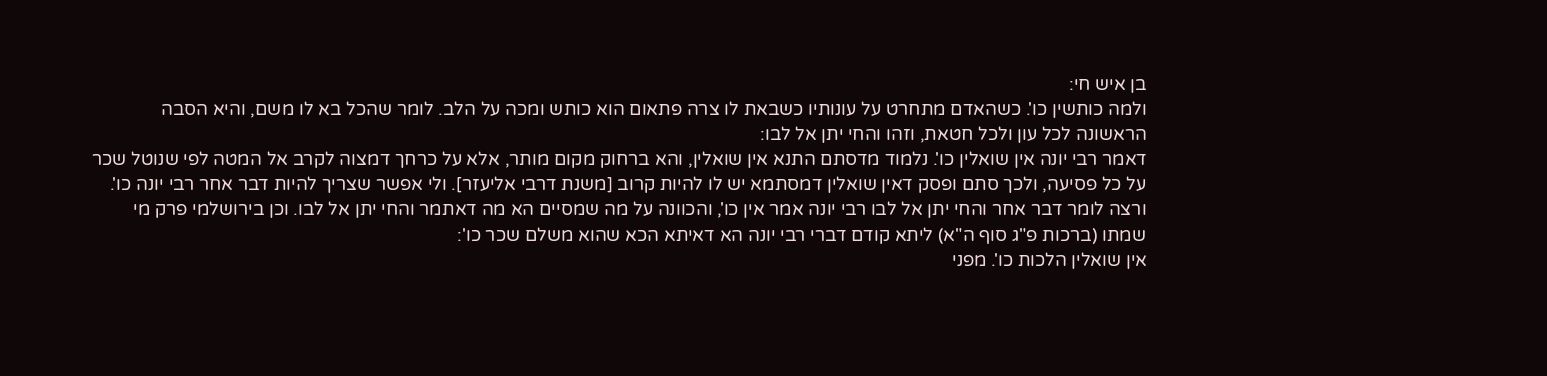בן איש חי:
ולמה כותשין כו'. כשהאדם מתחרט על עונותיו כשבאת לו צרה פתאום הוא כותש ומכה על הלב. לומר שהכל בא לו משם, והיא הסבה הראשונה לכל עון ולכל חטאת, וזהו והחי יתן אל לבו:
דאמר רבי יונה אין שואלין כו'. נלמוד מדסתם התנא אין שואלין, והא ברחוק מקום מותר, אלא על כרחך דמצוה לקרב אל המטה לפי שנוטל שכר על כל פסיעה, ולכך סתם ופסק דאין שואלין דמסתמא יש לו להיות קרוב [משנת דרבי אליעזר]. ולי אפשר שצריך להיות דבר אחר רבי יונה כו'. ורצה לומר דבר אחר והחי יתן אל לבו רבי יונה אמר אין כו', והכוונה על מה שמסיים הא מה דאתמר והחי יתן אל לבו. וכן בירושלמי פרק מי שמתו (ברכות פ"ג סוף ה"א) ליתא קודם דברי רבי יונה הא דאיתא הכא שהוא משלם שכר כו':
אין שואלין הלכות כו'. מפני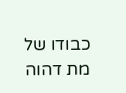כבודו של מת דהוה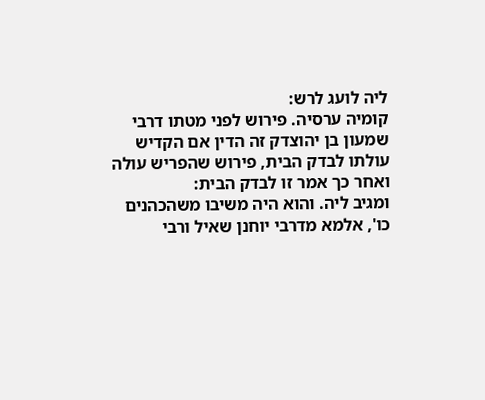ליה לועג לרש:
קומיה ערסיה. פירוש לפני מטתו דרבי שמעון בן יהוצדק זה הדין אם הקדיש עולתו לבדק הבית, פירוש שהפריש עולה ואחר כך אמר זו לבדק הבית:
ומגיב ליה. והוא היה משיבו משהכהנים כו', אלמא מדרבי יוחנן שאיל ורבי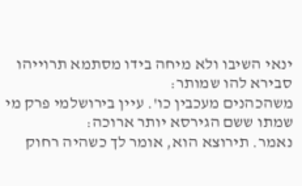ינאי השיבו ולא מיחה בידו מסתמא תרוייהו סבירא להו שמותר:
משהכהנים מעכבין כו'. עיין בירושלמי פרק מי שמתו ששם הגירסא יותר ארוכה:
נאמר. תירוצא הוא, אומר לך כשהיה רחוק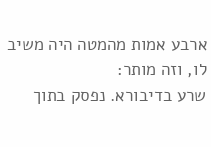ארבע אמות מהמטה היה משיב לו, וזה מותר:
שרע בדיבורא. נפסק בתוך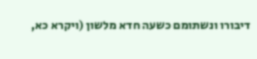דיבורו ונשתומם כשעה חדא מלשון (ויקרא כא,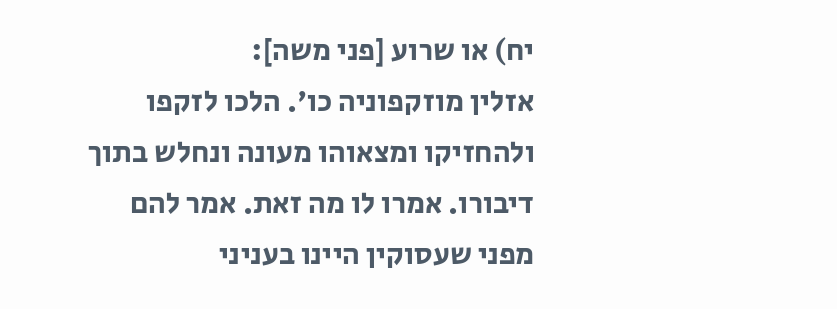יח) או שרוע [פני משה]:
אזלין מוזקפוניה כו'. הלכו לזקפו ולהחזיקו ומצאוהו מעונה ונחלש בתוך דיבורו. אמרו לו מה זאת. אמר להם מפני שעסוקין היינו בעניני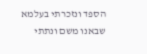הספד ונזכרתי בעלמא שבאנו משם ונתתי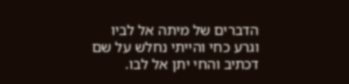הדברים של מיתה אל לביו וגרע כחי והייתי נחלש על שם דכתיב והחי יתן אל לבו.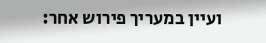ועיין במעריך פירוש אחר: